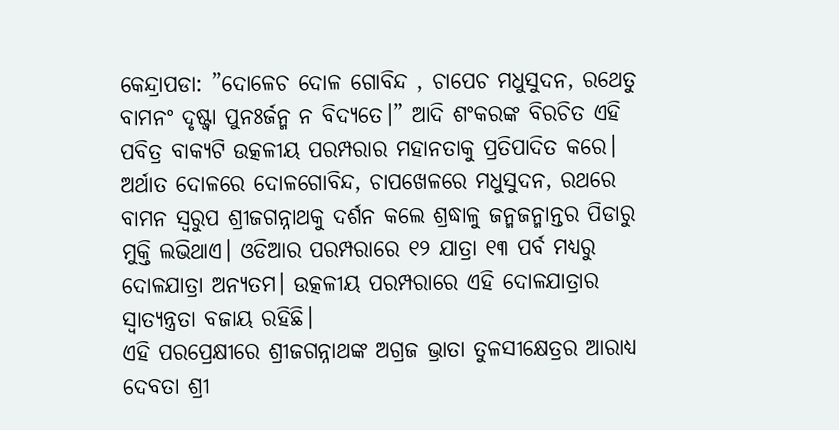କେନ୍ଦ୍ରାପଡା: ”ଦୋଳେଚ ଦୋଳ ଗୋବିନ୍ଦ , ଚାପେଚ ମଧୁସୁଦନ, ରଥେତୁ ବାମନଂ ଦୃଷ୍ଟ୍ୱା ପୁନଃର୍ଜନ୍ମ ନ ବିଦ୍ୟତେ।” ଆଦି ଶଂକରଙ୍କ ବିରଚିତ ଏହି ପବିତ୍ର ବାକ୍ୟଟି ଉତ୍କଳୀୟ ପରମ୍ପରାର ମହାନତାକୁ ପ୍ରତିପାଦିତ କରେ। ଅର୍ଥାତ ଦୋଳରେ ଦୋଳଗୋବିନ୍ଦ, ଚାପଖେଳରେ ମଧୁସୁଦନ, ରଥରେ ବାମନ ସ୍ୱରୁପ ଶ୍ରୀଜଗନ୍ନାଥକୁ ଦର୍ଶନ କଲେ ଶ୍ରଦ୍ଧାଳୁ ଜନ୍ମଜନ୍ମାନ୍ତର ପିଡାରୁ ମୁକ୍ତି ଲଭିଥାଏ। ଓଡିଆର ପରମ୍ପରାରେ ୧୨ ଯାତ୍ରା ୧୩ ପର୍ବ ମଧ୍ୟରୁ ଦୋଳଯାତ୍ରା ଅନ୍ୟତମ। ଉତ୍କଳୀୟ ପରମ୍ପରାରେ ଏହି ଦୋଳଯାତ୍ରାର ସ୍ୱାତ୍ୟନ୍ତ୍ରତା ବଜାୟ ରହିଛି।
ଏହି ପରପ୍ରେକ୍ଷୀରେ ଶ୍ରୀଜଗନ୍ନାଥଙ୍କ ଅଗ୍ରଜ ଭ୍ରାତା ତୁଳସୀକ୍ଷେତ୍ରର ଆରାଧ୍ୟ ଦେବତା ଶ୍ରୀ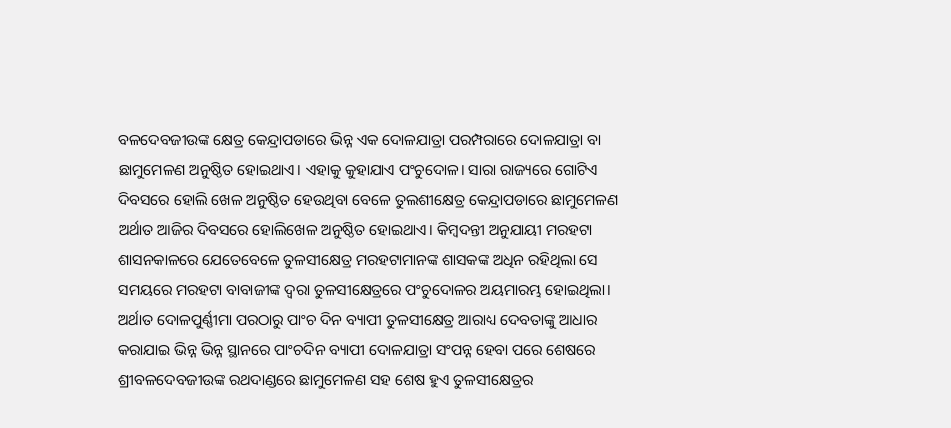ବଳଦେବଜୀଉଙ୍କ କ୍ଷେତ୍ର କେନ୍ଦ୍ରାପଡାରେ ଭିନ୍ନ ଏକ ଦୋଳଯାତ୍ରା ପରମ୍ପରାରେ ଦୋଳଯାତ୍ରା ବା ଛାମୁମେଳଣ ଅନୁଷ୍ଠିତ ହୋଇଥାଏ। ଏହାକୁ କୁହାଯାଏ ପଂଚୁଦୋଳ। ସାରା ରାଜ୍ୟରେ ଗୋଟିଏ ଦିବସରେ ହୋଲି ଖେଳ ଅନୁଷ୍ଠିତ ହେଉଥିବା ବେଳେ ତୁଲଶୀକ୍ଷେତ୍ର କେନ୍ଦ୍ରାପଡାରେ ଛାମୁମେଳଣ ଅର୍ଥାତ ଆଜିର ଦିବସରେ ହୋଲିଖେଳ ଅନୁଷ୍ଠିତ ହୋଇଥାଏ। କିମ୍ବଦନ୍ତୀ ଅନୁଯାୟୀ ମରହଟା ଶାସନକାଳରେ ଯେତେବେଳେ ତୁଳସୀକ୍ଷେତ୍ର ମରହଟାମାନଙ୍କ ଶାସକଙ୍କ ଅଧିନ ରହିଥିଲା ସେ ସମୟରେ ମରହଟା ବାବାଜୀଙ୍କ ଦ୍ୱରା ତୁଳସୀକ୍ଷେତ୍ରରେ ପଂଚୁଦୋଳର ଅୟମାରମ୍ଭ ହୋଇଥିଲା। ଅର୍ଥାତ ଦୋଳପୁର୍ଣ୍ଣୀମା ପରଠାରୁ ପାଂଚ ଦିନ ବ୍ୟାପୀ ତୁଳସୀକ୍ଷେତ୍ର ଆରାଧ୍ୟ ଦେବତାଙ୍କୁ ଆଧାର କରାଯାଇ ଭିନ୍ନ ଭିନ୍ନ ସ୍ଥାନରେ ପାଂଚଦିନ ବ୍ୟାପୀ ଦୋଳଯାତ୍ରା ସଂପନ୍ନ ହେବା ପରେ ଶେଷରେ ଶ୍ରୀବଳଦେବଜୀଉଙ୍କ ରଥଦାଣ୍ଡରେ ଛାମୁମେଳଣ ସହ ଶେଷ ହୁଏ ତୁଳସୀକ୍ଷେତ୍ରର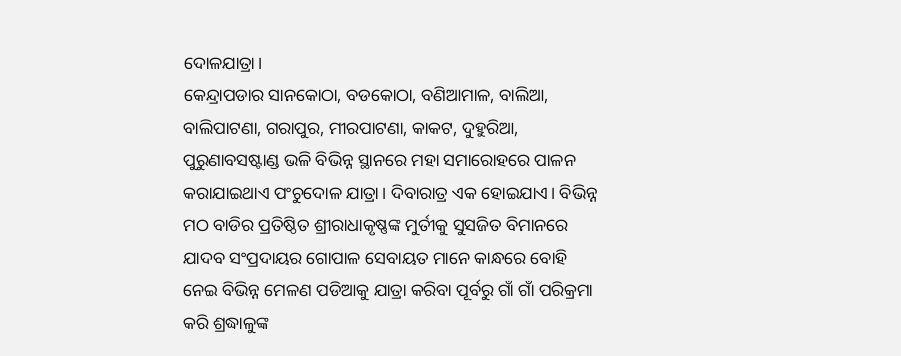ଦୋଳଯାତ୍ରା।
କେନ୍ଦ୍ରାପଡାର ସାନକୋଠା, ବଡକୋଠା, ବଣିଆମାଳ, ବାଲିଆ, ବାଲିପାଟଣା, ଗରାପୁର, ମୀରପାଟଣା, କାକଟ, ଦୁହୁରିଆ, ପୁରୁଣାବସଷ୍ଟାଣ୍ଡ ଭଳି ବିଭିନ୍ନ ସ୍ଥାନରେ ମହା ସମାରୋହରେ ପାଳନ କରାଯାଇଥାଏ ପଂଚୁଦୋଳ ଯାତ୍ରା। ଦିବାରାତ୍ର ଏକ ହୋଇଯାଏ। ବିଭିନ୍ନ ମଠ ବାଡିର ପ୍ରତିଷ୍ଠିତ ଶ୍ରୀରାଧାକୃଷ୍ଣଙ୍କ ମୁର୍ତୀକୁ ସୁସଜିତ ବିମାନରେ ଯାଦବ ସଂପ୍ରଦାୟର ଗୋପାଳ ସେବାୟତ ମାନେ କାନ୍ଧରେ ବୋହି ନେଇ ବିଭିନ୍ନ ମେଳଣ ପଡିଆକୁ ଯାତ୍ରା କରିବା ପୂର୍ବରୁ ଗାଁ ଗାଁ ପରିକ୍ରମା କରି ଶ୍ରଦ୍ଧାଳୁଙ୍କ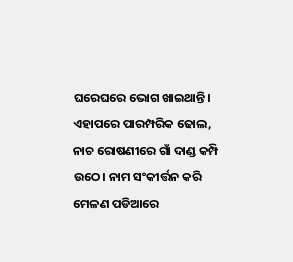ଘରେଘରେ ଭୋଗ ଖାଇଥାନ୍ତି।
ଏହାପରେ ପାରମ୍ପରିକ ଢୋଲ, ନାଚ ରୋଷଣୀରେ ଗାଁ ଦାଣ୍ଡ କମ୍ପି ଉଠେ। ନାମ ସଂକୀର୍ତ୍ତନ କରି ମେଳଣ ପଡିଆରେ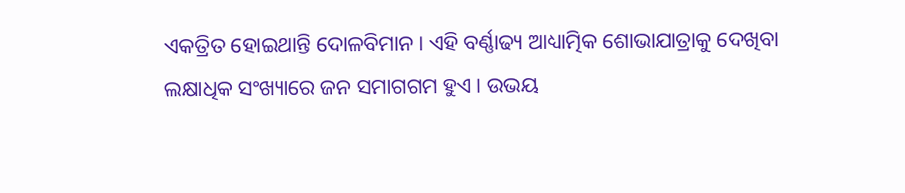ଏକତ୍ରିତ ହୋଇଥାନ୍ତି ଦୋଳବିମାନ। ଏହି ବର୍ଣ୍ଣାଢ୍ୟ ଆଧ୍ୟାତ୍ମିକ ଶୋଭାଯାତ୍ରାକୁ ଦେଖିବା ଲକ୍ଷାଧିକ ସଂଖ୍ୟାରେ ଜନ ସମାଗଗମ ହୁଏ। ଉଭୟ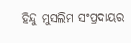ହିନ୍ଦୁ ମୁସଲିମ ସଂପ୍ରଦାୟର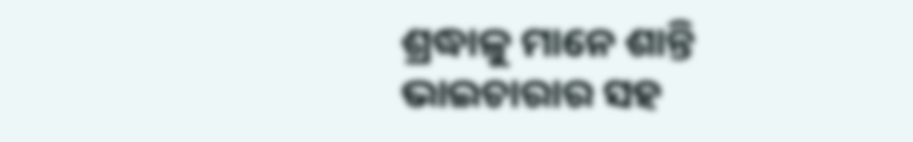ଶ୍ରଦ୍ଧାଳୁ ମାନେ ଶାନ୍ତି ଭାଇଚାରାର ସହ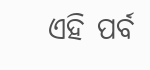ଏହି ପର୍ବ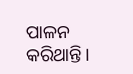ପାଳନ କରିଥାନ୍ତି।